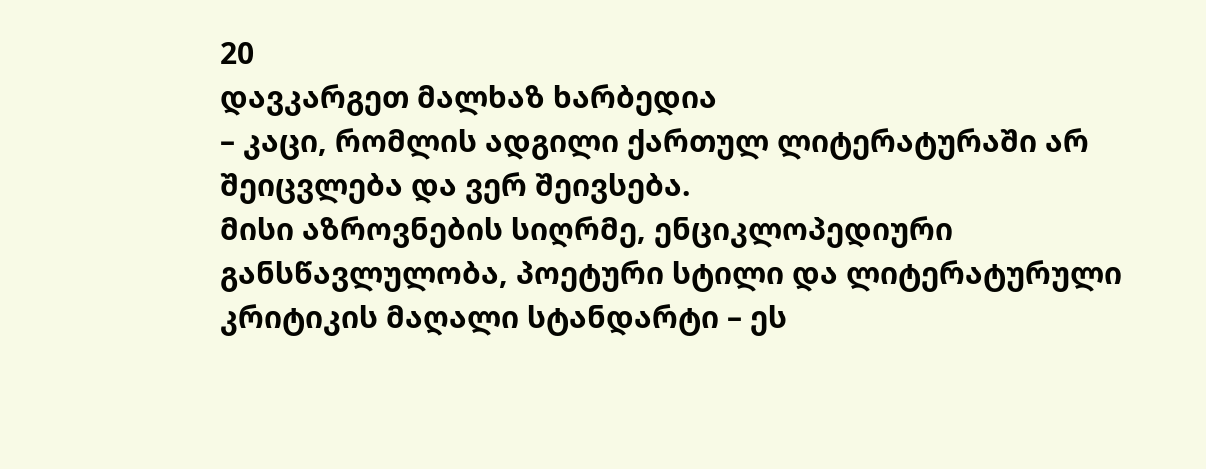20
დავკარგეთ მალხაზ ხარბედია
– კაცი, რომლის ადგილი ქართულ ლიტერატურაში არ შეიცვლება და ვერ შეივსება.
მისი აზროვნების სიღრმე, ენციკლოპედიური განსწავლულობა, პოეტური სტილი და ლიტერატურული კრიტიკის მაღალი სტანდარტი – ეს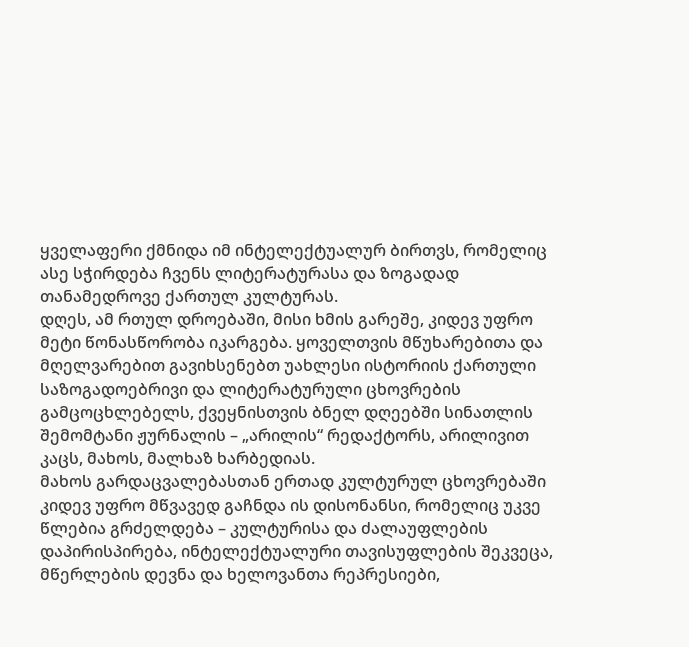ყველაფერი ქმნიდა იმ ინტელექტუალურ ბირთვს, რომელიც ასე სჭირდება ჩვენს ლიტერატურასა და ზოგადად თანამედროვე ქართულ კულტურას.
დღეს, ამ რთულ დროებაში, მისი ხმის გარეშე, კიდევ უფრო მეტი წონასწორობა იკარგება. ყოველთვის მწუხარებითა და მღელვარებით გავიხსენებთ უახლესი ისტორიის ქართული საზოგადოებრივი და ლიტერატურული ცხოვრების გამცოცხლებელს, ქვეყნისთვის ბნელ დღეებში სინათლის შემომტანი ჟურნალის – „არილის“ რედაქტორს, არილივით კაცს, მახოს, მალხაზ ხარბედიას.
მახოს გარდაცვალებასთან ერთად კულტურულ ცხოვრებაში კიდევ უფრო მწვავედ გაჩნდა ის დისონანსი, რომელიც უკვე წლებია გრძელდება – კულტურისა და ძალაუფლების დაპირისპირება, ინტელექტუალური თავისუფლების შეკვეცა, მწერლების დევნა და ხელოვანთა რეპრესიები,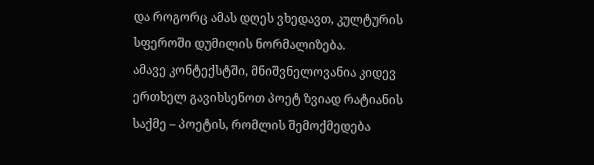და როგორც ამას დღეს ვხედავთ, კულტურის სფეროში დუმილის ნორმალიზება.
ამავე კონტექსტში, მნიშვნელოვანია კიდევ ერთხელ გავიხსენოთ პოეტ ზვიად რატიანის საქმე – პოეტის, რომლის შემოქმედება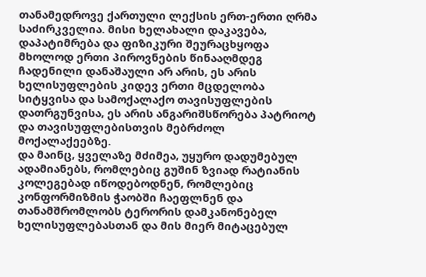თანამედროვე ქართული ლექსის ერთ-ერთი ღრმა საძირკველია. მისი ხელახალი დაკავება, დაპატიმრება და ფიზიკური შეურაცხყოფა მხოლოდ ერთი პიროვნების წინააღმდეგ ჩადენილი დანაშაული არ არის, ეს არის ხელისუფლების კიდევ ერთი მცდელობა სიტყვისა და სამოქალაქო თავისუფლების დათრგუნვისა, ეს არის ანგარიშსწორება პატრიოტ და თავისუფლებისთვის მებრძოლ მოქალაქეებზე.
და მაინც, ყველაზე მძიმეა, უყურო დადუმებულ ადამიანებს, რომლებიც გუშინ ზვიად რატიანის კოლეგებად იწოდებოდნენ, რომლებიც კონფორმიზმის ჭაობში ჩაეფლნენ და თანამშრომლობს ტერორის დამკანონებელ ხელისუფლებასთან და მის მიერ მიტაცებულ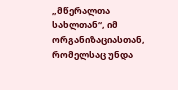„მწერალთა სახლთან“, იმ ორგანიზაციასთან, რომელსაც უნდა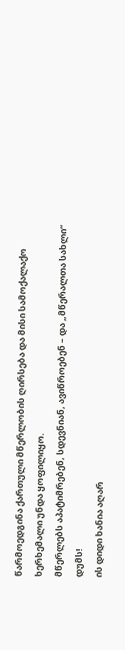წარმოედგინა ქართული მწერლობის ღირსება და მისი სამოქალაქო ხერხემალი უნდა ყოფილიყო.
მწერლებს აპატიმრებენ, სდევნიან, ავიწროებენ – და „მწერალთა სახლი“ დუმს!
ის დიდი ხანია აღარ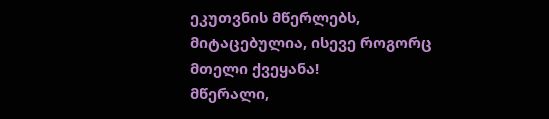ეკუთვნის მწერლებს, მიტაცებულია, ისევე როგორც მთელი ქვეყანა!
მწერალი,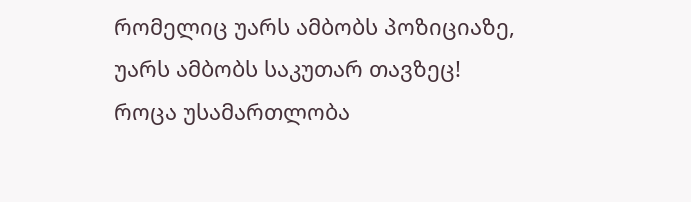რომელიც უარს ამბობს პოზიციაზე, უარს ამბობს საკუთარ თავზეც!
როცა უსამართლობა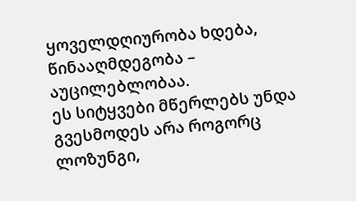ყოველდღიურობა ხდება, წინააღმდეგობა – აუცილებლობაა.
ეს სიტყვები მწერლებს უნდა გვესმოდეს არა როგორც ლოზუნგი,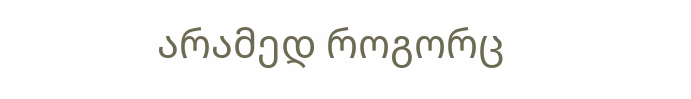არამედ როგორც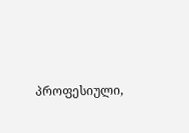პროფესიული,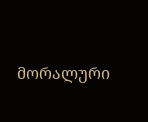მორალური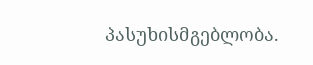პასუხისმგებლობა.